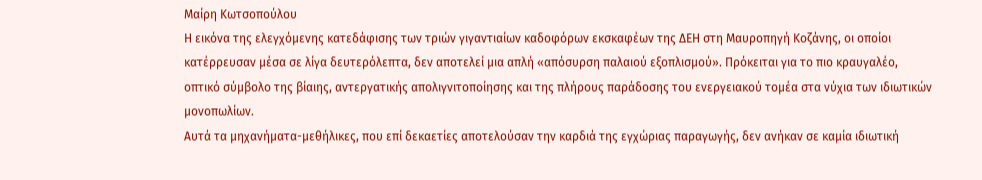Μαίρη Κωτσοπούλου
Η εικόνα της ελεγχόμενης κατεδάφισης των τριών γιγαντιαίων καδοφόρων εκσκαφέων της ΔΕΗ στη Μαυροπηγή Κοζάνης, οι οποίοι κατέρρευσαν μέσα σε λίγα δευτερόλεπτα, δεν αποτελεί μια απλή «απόσυρση παλαιού εξοπλισμού». Πρόκειται για το πιο κραυγαλέο, οπτικό σύμβολο της βίαιης, αντεργατικής απολιγνιτοποίησης και της πλήρους παράδοσης του ενεργειακού τομέα στα νύχια των ιδιωτικών μονοπωλίων.
Αυτά τα μηχανήματα-μεθήλικες, που επί δεκαετίες αποτελούσαν την καρδιά της εγχώριας παραγωγής, δεν ανήκαν σε καμία ιδιωτική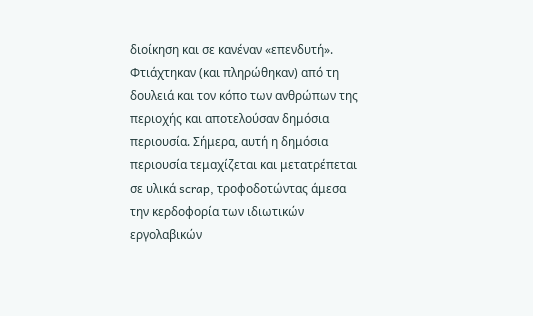διοίκηση και σε κανέναν «επενδυτή». Φτιάχτηκαν (και πληρώθηκαν) από τη δουλειά και τον κόπο των ανθρώπων της περιοχής και αποτελούσαν δημόσια περιουσία. Σήμερα, αυτή η δημόσια περιουσία τεμαχίζεται και μετατρέπεται σε υλικά scrap, τροφοδοτώντας άμεσα την κερδοφορία των ιδιωτικών εργολαβικών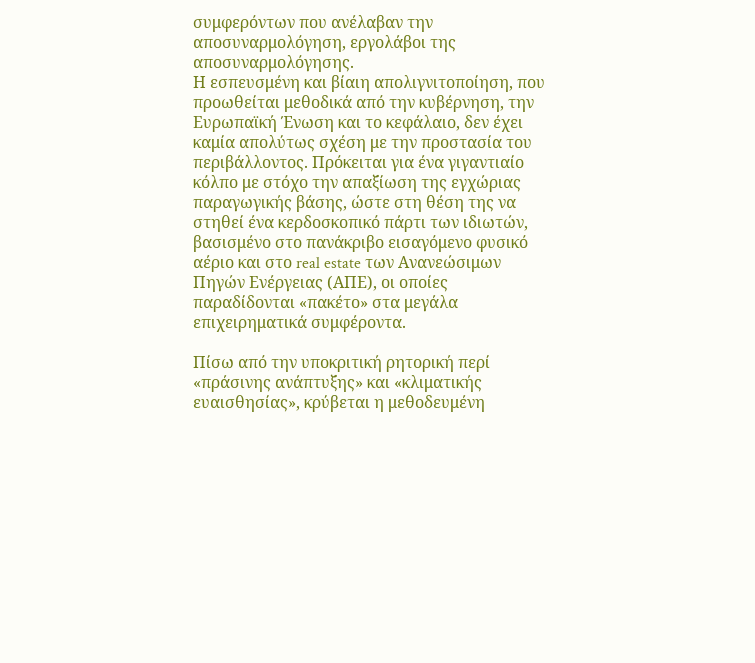συμφερόντων που ανέλαβαν την αποσυναρμολόγηση, εργολάβοι της αποσυναρμολόγησης.
Η εσπευσμένη και βίαιη απολιγνιτοποίηση, που προωθείται μεθοδικά από την κυβέρνηση, την Ευρωπαϊκή Ένωση και το κεφάλαιο, δεν έχει καμία απολύτως σχέση με την προστασία του περιβάλλοντος. Πρόκειται για ένα γιγαντιαίο κόλπο με στόχο την απαξίωση της εγχώριας παραγωγικής βάσης, ώστε στη θέση της να στηθεί ένα κερδοσκοπικό πάρτι των ιδιωτών, βασισμένο στο πανάκριβο εισαγόμενο φυσικό αέριο και στο real estate των Ανανεώσιμων Πηγών Ενέργειας (ΑΠΕ), οι οποίες παραδίδονται «πακέτο» στα μεγάλα επιχειρηματικά συμφέροντα.

Πίσω από την υποκριτική ρητορική περί «πράσινης ανάπτυξης» και «κλιματικής ευαισθησίας», κρύβεται η μεθοδευμένη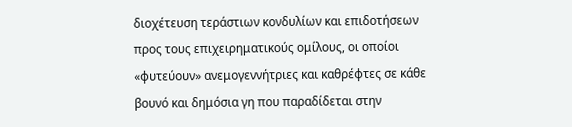διοχέτευση τεράστιων κονδυλίων και επιδοτήσεων προς τους επιχειρηματικούς ομίλους, οι οποίοι «φυτεύουν» ανεμογεννήτριες και καθρέφτες σε κάθε βουνό και δημόσια γη που παραδίδεται στην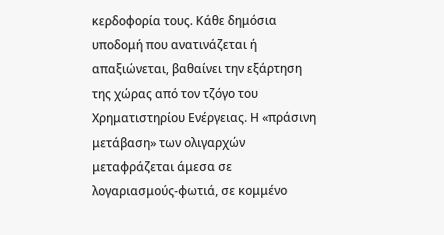κερδοφορία τους. Κάθε δημόσια υποδομή που ανατινάζεται ή απαξιώνεται, βαθαίνει την εξάρτηση της χώρας από τον τζόγο του Χρηματιστηρίου Ενέργειας. Η «πράσινη μετάβαση» των ολιγαρχών μεταφράζεται άμεσα σε λογαριασμούς-φωτιά, σε κομμένο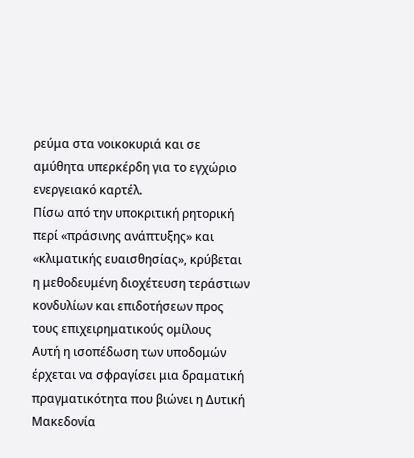ρεύμα στα νοικοκυριά και σε αμύθητα υπερκέρδη για το εγχώριο ενεργειακό καρτέλ.
Πίσω από την υποκριτική ρητορική περί «πράσινης ανάπτυξης» και «κλιματικής ευαισθησίας», κρύβεται η μεθοδευμένη διοχέτευση τεράστιων κονδυλίων και επιδοτήσεων προς τους επιχειρηματικούς ομίλους
Αυτή η ισοπέδωση των υποδομών έρχεται να σφραγίσει μια δραματική πραγματικότητα που βιώνει η Δυτική Μακεδονία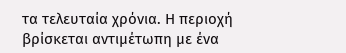τα τελευταία χρόνια. Η περιοχή βρίσκεται αντιμέτωπη με ένα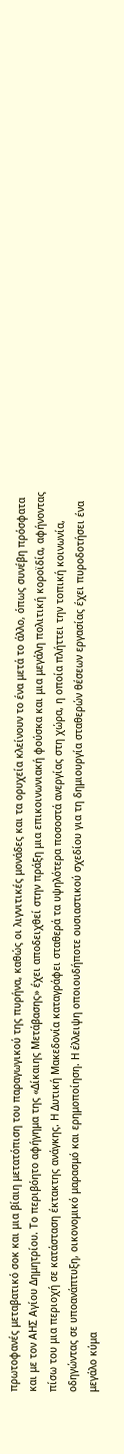πρωτοφανές μεταβατικό σοκ και μια βίαιη μετατόπιση του παραγωγικού της πυρήνα, καθώς οι λιγνιτικές μονάδες και τα ορυχεία κλείνουν το ένα μετά το άλλο, όπως συνέβη πρόσφατα και με τον ΑΗΣ Αγίου Δημητρίου. Το περιβόητο αφήγημα της «Δίκαιης Μετάβασης» έχει αποδειχθεί στην πράξη μια επικοινωνιακή φούσκα και μια μεγάλη πολιτική κοροϊδία, αφήνοντας πίσω του μια περιοχή σε κατάσταση έκτακτης ανάγκης. Η Δυτική Μακεδονία καταγράφει σταθερά τα υψηλότερα ποσοστά ανεργίας στη χώρα, η οποία πλήττει την τοπική κοινωνία, οδηγώντας σε υποανάπτυξη, οικονομικό μαρασμό και ερημοποίηση. Η έλλειψη οποιουδήποτε ουσιαστικού σχεδίου για τη δημιουργία σταθερών θέσεων εργασίας έχει πυροδοτήσει ένα μεγάλο κύμα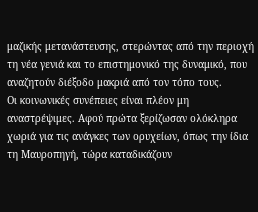μαζικής μετανάστευσης, στερώντας από την περιοχή τη νέα γενιά και το επιστημονικό της δυναμικό, που αναζητούν διέξοδο μακριά από τον τόπο τους.
Οι κοινωνικές συνέπειες είναι πλέον μη αναστρέψιμες. Αφού πρώτα ξερίζωσαν ολόκληρα χωριά για τις ανάγκες των ορυχείων, όπως την ίδια τη Μαυροπηγή, τώρα καταδικάζουν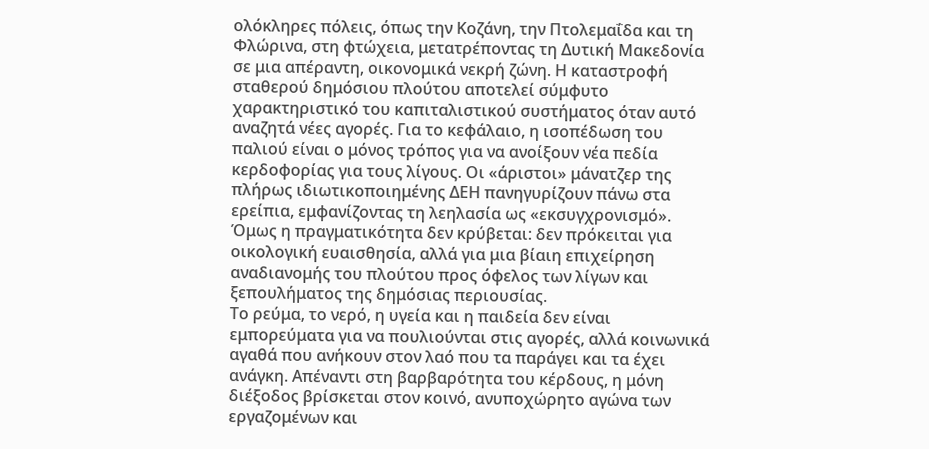ολόκληρες πόλεις, όπως την Κοζάνη, την Πτολεμαΐδα και τη Φλώρινα, στη φτώχεια, μετατρέποντας τη Δυτική Μακεδονία σε μια απέραντη, οικονομικά νεκρή ζώνη. Η καταστροφή σταθερού δημόσιου πλούτου αποτελεί σύμφυτο χαρακτηριστικό του καπιταλιστικού συστήματος όταν αυτό αναζητά νέες αγορές. Για το κεφάλαιο, η ισοπέδωση του παλιού είναι ο μόνος τρόπος για να ανοίξουν νέα πεδία κερδοφορίας για τους λίγους. Οι «άριστοι» μάνατζερ της πλήρως ιδιωτικοποιημένης ΔΕΗ πανηγυρίζουν πάνω στα ερείπια, εμφανίζοντας τη λεηλασία ως «εκσυγχρονισμό». Όμως η πραγματικότητα δεν κρύβεται: δεν πρόκειται για οικολογική ευαισθησία, αλλά για μια βίαιη επιχείρηση αναδιανομής του πλούτου προς όφελος των λίγων και ξεπουλήματος της δημόσιας περιουσίας.
Το ρεύμα, το νερό, η υγεία και η παιδεία δεν είναι εμπορεύματα για να πουλιούνται στις αγορές, αλλά κοινωνικά αγαθά που ανήκουν στον λαό που τα παράγει και τα έχει ανάγκη. Απέναντι στη βαρβαρότητα του κέρδους, η μόνη διέξοδος βρίσκεται στον κοινό, ανυποχώρητο αγώνα των εργαζομένων και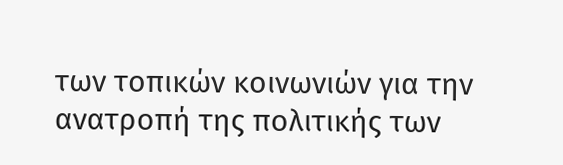των τοπικών κοινωνιών για την ανατροπή της πολιτικής των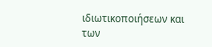ιδιωτικοποιήσεων και των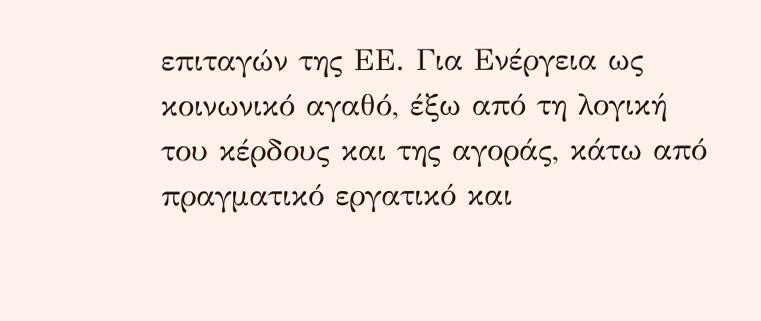επιταγών της ΕΕ. Για Ενέργεια ως κοινωνικό αγαθό, έξω από τη λογική του κέρδους και της αγοράς, κάτω από πραγματικό εργατικό και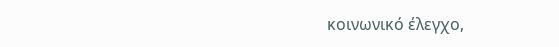κοινωνικό έλεγχο,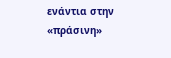ενάντια στην «πράσινη»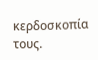κερδοσκοπία τους.